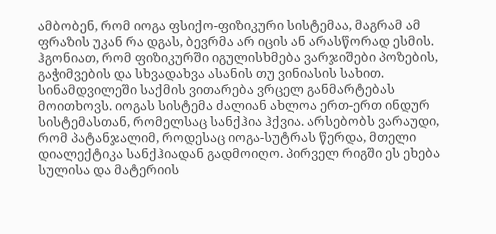ამბობენ, რომ იოგა ფსიქო-ფიზიკური სისტემაა, მაგრამ ამ ფრაზის უკან რა დგას, ბევრმა არ იცის ან არასწორად ესმის. ჰგონიათ, რომ ფიზიკურში იგულისხმება ვარჯიშები პოზების, გაჭიმვების და სხვადახვა ასანის თუ ვინიასის სახით.
სინამდვილეში საქმის ვითარება ვრცელ განმარტებას მოითხოვს. იოგას სისტემა ძალიან ახლოა ერთ-ერთ ინდურ სისტემასთან, რომელსაც სანქჰია ჰქვია. არსებობს ვარაუდი, რომ პატანჯალიმ, როდესაც იოგა-სუტრას წერდა, მთელი დიალექტიკა სანქჰიადან გადმოიღო. პირველ რიგში ეს ეხება სულისა და მატერიის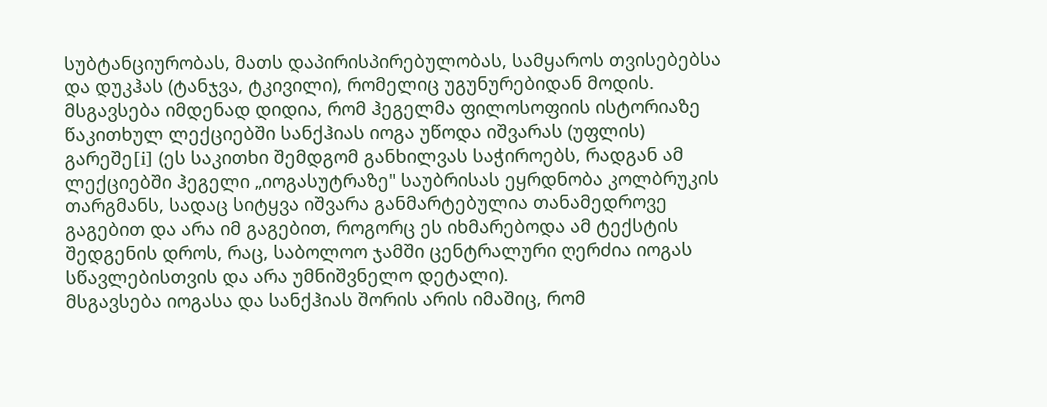სუბტანციურობას, მათს დაპირისპირებულობას, სამყაროს თვისებებსა და დუკჰას (ტანჯვა, ტკივილი), რომელიც უგუნურებიდან მოდის.
მსგავსება იმდენად დიდია, რომ ჰეგელმა ფილოსოფიის ისტორიაზე წაკითხულ ლექციებში სანქჰიას იოგა უწოდა იშვარას (უფლის) გარეშე[i] (ეს საკითხი შემდგომ განხილვას საჭიროებს, რადგან ამ ლექციებში ჰეგელი „იოგასუტრაზე" საუბრისას ეყრდნობა კოლბრუკის თარგმანს, სადაც სიტყვა იშვარა განმარტებულია თანამედროვე გაგებით და არა იმ გაგებით, როგორც ეს იხმარებოდა ამ ტექსტის შედგენის დროს, რაც, საბოლოო ჯამში ცენტრალური ღერძია იოგას სწავლებისთვის და არა უმნიშვნელო დეტალი).
მსგავსება იოგასა და სანქჰიას შორის არის იმაშიც, რომ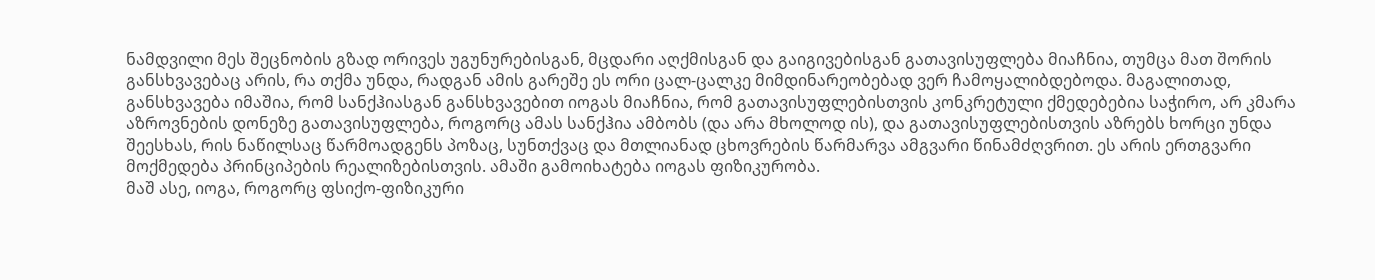ნამდვილი მეს შეცნობის გზად ორივეს უგუნურებისგან, მცდარი აღქმისგან და გაიგივებისგან გათავისუფლება მიაჩნია, თუმცა მათ შორის განსხვავებაც არის, რა თქმა უნდა, რადგან ამის გარეშე ეს ორი ცალ-ცალკე მიმდინარეობებად ვერ ჩამოყალიბდებოდა. მაგალითად, განსხვავება იმაშია, რომ სანქჰიასგან განსხვავებით იოგას მიაჩნია, რომ გათავისუფლებისთვის კონკრეტული ქმედებებია საჭირო, არ კმარა აზროვნების დონეზე გათავისუფლება, როგორც ამას სანქჰია ამბობს (და არა მხოლოდ ის), და გათავისუფლებისთვის აზრებს ხორცი უნდა შეესხას, რის ნაწილსაც წარმოადგენს პოზაც, სუნთქვაც და მთლიანად ცხოვრების წარმარვა ამგვარი წინამძღვრით. ეს არის ერთგვარი მოქმედება პრინციპების რეალიზებისთვის. ამაში გამოიხატება იოგას ფიზიკურობა.
მაშ ასე, იოგა, როგორც ფსიქო-ფიზიკური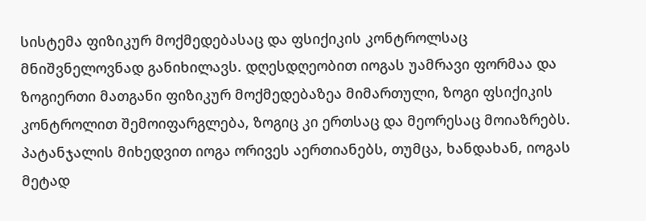სისტემა ფიზიკურ მოქმედებასაც და ფსიქიკის კონტროლსაც მნიშვნელოვნად განიხილავს. დღესდღეობით იოგას უამრავი ფორმაა და ზოგიერთი მათგანი ფიზიკურ მოქმედებაზეა მიმართული, ზოგი ფსიქიკის კონტროლით შემოიფარგლება, ზოგიც კი ერთსაც და მეორესაც მოიაზრებს. პატანჯალის მიხედვით იოგა ორივეს აერთიანებს, თუმცა, ხანდახან, იოგას მეტად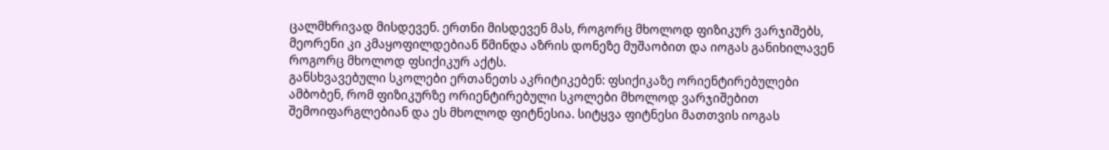ცალმხრივად მისდევენ. ერთნი მისდევენ მას, როგორც მხოლოდ ფიზიკურ ვარჯიშებს, მეორენი კი კმაყოფილდებიან წმინდა აზრის დონეზე მუშაობით და იოგას განიხილავენ როგორც მხოლოდ ფსიქიკურ აქტს.
განსხვავებული სკოლები ერთანეთს აკრიტიკებენ: ფსიქიკაზე ორიენტირებულები ამბობენ, რომ ფიზიკურზე ორიენტირებული სკოლები მხოლოდ ვარჯიშებით შემოიფარგლებიან და ეს მხოლოდ ფიტნესია. სიტყვა ფიტნესი მათთვის იოგას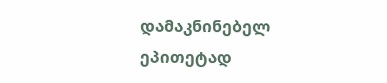დამაკნინებელ ეპითეტად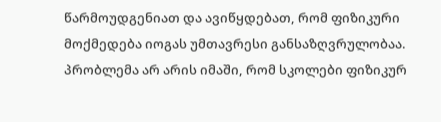წარმოუდგენიათ და ავიწყდებათ, რომ ფიზიკური მოქმედება იოგას უმთავრესი განსაზღვრულობაა. პრობლემა არ არის იმაში, რომ სკოლები ფიზიკურ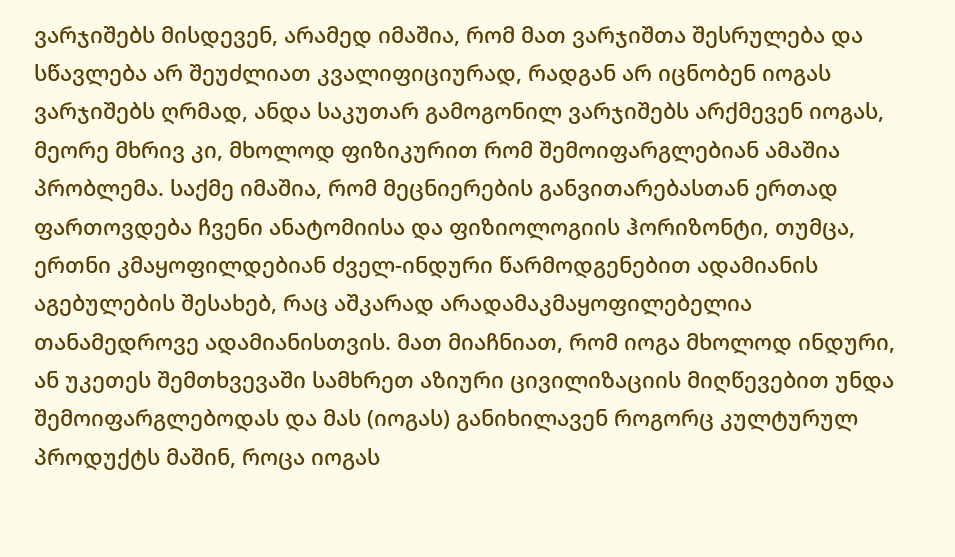ვარჯიშებს მისდევენ, არამედ იმაშია, რომ მათ ვარჯიშთა შესრულება და სწავლება არ შეუძლიათ კვალიფიციურად, რადგან არ იცნობენ იოგას ვარჯიშებს ღრმად, ანდა საკუთარ გამოგონილ ვარჯიშებს არქმევენ იოგას, მეორე მხრივ კი, მხოლოდ ფიზიკურით რომ შემოიფარგლებიან ამაშია პრობლემა. საქმე იმაშია, რომ მეცნიერების განვითარებასთან ერთად ფართოვდება ჩვენი ანატომიისა და ფიზიოლოგიის ჰორიზონტი, თუმცა, ერთნი კმაყოფილდებიან ძველ-ინდური წარმოდგენებით ადამიანის აგებულების შესახებ, რაც აშკარად არადამაკმაყოფილებელია თანამედროვე ადამიანისთვის. მათ მიაჩნიათ, რომ იოგა მხოლოდ ინდური, ან უკეთეს შემთხვევაში სამხრეთ აზიური ცივილიზაციის მიღწევებით უნდა შემოიფარგლებოდას და მას (იოგას) განიხილავენ როგორც კულტურულ პროდუქტს მაშინ, როცა იოგას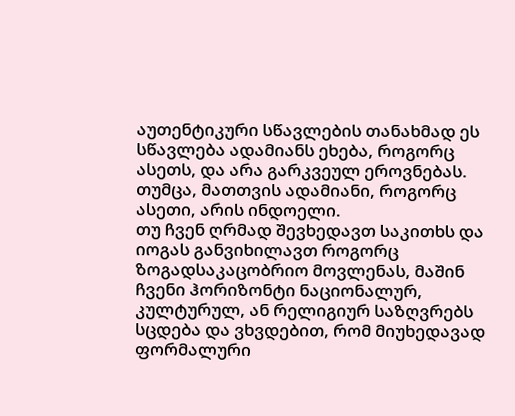აუთენტიკური სწავლების თანახმად ეს სწავლება ადამიანს ეხება, როგორც ასეთს, და არა გარკვეულ ეროვნებას. თუმცა, მათთვის ადამიანი, როგორც ასეთი, არის ინდოელი.
თუ ჩვენ ღრმად შევხედავთ საკითხს და იოგას განვიხილავთ როგორც ზოგადსაკაცობრიო მოვლენას, მაშინ ჩვენი ჰორიზონტი ნაციონალურ, კულტურულ, ან რელიგიურ საზღვრებს სცდება და ვხვდებით, რომ მიუხედავად ფორმალური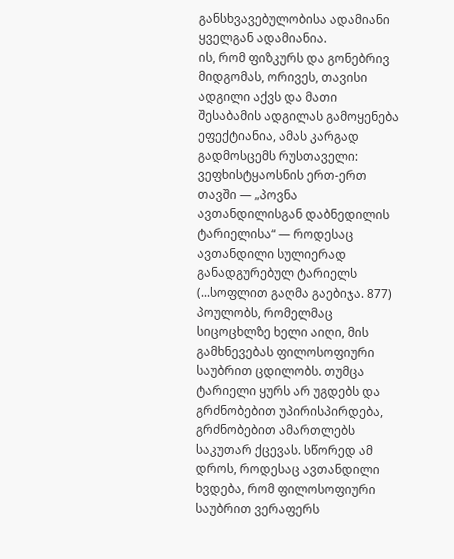განსხვავებულობისა ადამიანი ყველგან ადამიანია.
ის, რომ ფიზკურს და გონებრივ მიდგომას, ორივეს, თავისი ადგილი აქვს და მათი შესაბამის ადგილას გამოყენება ეფექტიანია, ამას კარგად გადმოსცემს რუსთაველი:
ვეფხისტყაოსნის ერთ-ერთ თავში — „პოვნა ავთანდილისგან დაბნედილის ტარიელისა“ — როდესაც ავთანდილი სულიერად განადგურებულ ტარიელს (...სოფლით გაღმა გაებიჯა. 877) პოულობს, რომელმაც სიცოცხლზე ხელი აიღი, მის გამხნევებას ფილოსოფიური საუბრით ცდილობს. თუმცა ტარიელი ყურს არ უგდებს და გრძნობებით უპირისპირდება, გრძნობებით ამართლებს საკუთარ ქცევას. სწორედ ამ დროს, როდესაც ავთანდილი ხვდება, რომ ფილოსოფიური საუბრით ვერაფერს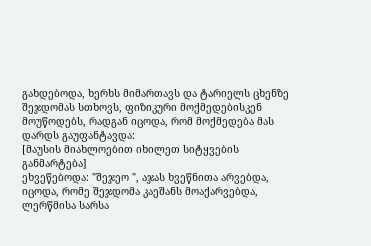გახდებოდა, ხერხს მიმართავს და ტარიელს ცხენზე შეჯდომას სთხოვს, ფიზიკური მოქმედებისკენ მოუწოდებს, რადგან იცოდა, რომ მოქმედება მას დარდს გაუფანტავდა:
[მაუსის მიახლოებით იხილეთ სიტყვების განმარტება]
ეხვეწებოდა: "შეჯეო ", აჯას ხვეწნითა არვებდა,
იცოდა, რომე შეჯდომა კაეშანს მოაქარვებდა,
ლერწმისა სარსა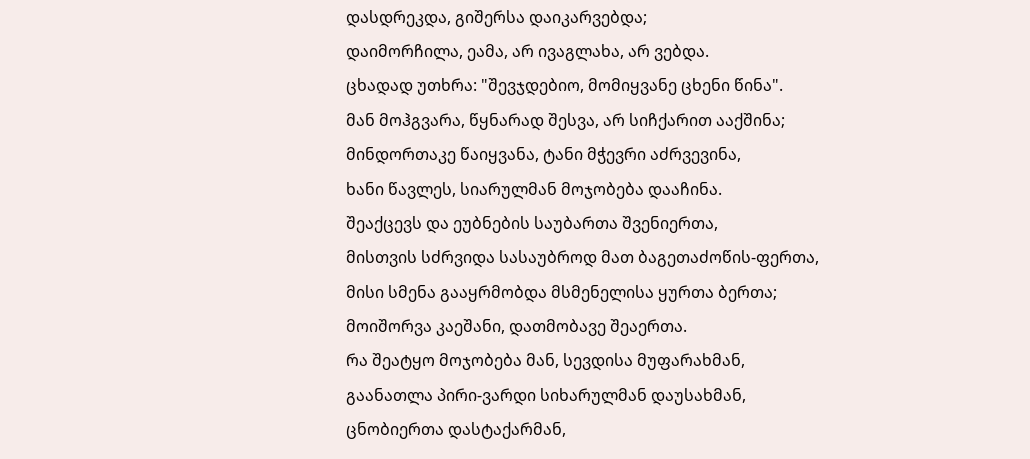დასდრეკდა, გიშერსა დაიკარვებდა;
დაიმორჩილა, ეამა, არ ივაგლახა, არ ვებდა.
ცხადად უთხრა: "შევჯდებიო, მომიყვანე ცხენი წინა".
მან მოჰგვარა, წყნარად შესვა, არ სიჩქარით ააქშინა;
მინდორთაკე წაიყვანა, ტანი მჭევრი აძრვევინა,
ხანი წავლეს, სიარულმან მოჯობება დააჩინა.
შეაქცევს და ეუბნების საუბართა შვენიერთა,
მისთვის სძრვიდა სასაუბროდ მათ ბაგეთაძოწის-ფერთა,
მისი სმენა გააყრმობდა მსმენელისა ყურთა ბერთა;
მოიშორვა კაეშანი, დათმობავე შეაერთა.
რა შეატყო მოჯობება მან, სევდისა მუფარახმან,
გაანათლა პირი-ვარდი სიხარულმან დაუსახმან,
ცნობიერთა დასტაქარმან,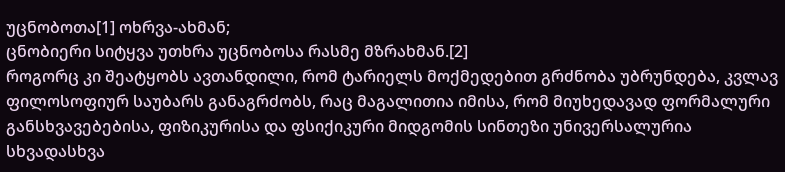უცნობოთა[1] ოხრვა-ახმან;
ცნობიერი სიტყვა უთხრა უცნობოსა რასმე მზრახმან.[2]
როგორც კი შეატყობს ავთანდილი, რომ ტარიელს მოქმედებით გრძნობა უბრუნდება, კვლავ ფილოსოფიურ საუბარს განაგრძობს, რაც მაგალითია იმისა, რომ მიუხედავად ფორმალური განსხვავებებისა, ფიზიკურისა და ფსიქიკური მიდგომის სინთეზი უნივერსალურია სხვადასხვა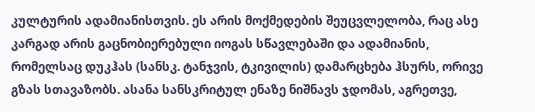კულტურის ადამიანისთვის. ეს არის მოქმედების შეუცვლელობა, რაც ასე კარგად არის გაცნობიერებული იოგას სწავლებაში და ადამიანის, რომელსაც დუკჰას (სანსკ. ტანჯვის, ტკივილის) დამარცხება ჰსურს, ორივე გზას სთავაზობს. ასანა სანსკრიტულ ენაზე ნიშნავს ჯდომას, აგრეთვე,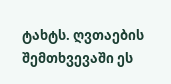ტახტს. ღვთაების შემთხვევაში ეს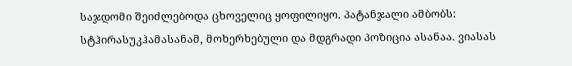საჯდომი შეიძლებოდა ცხოველიც ყოფილიყო. პატანჯალი ამბობს: სტჰირასუკჰამასანამ, მოხერხებული და მდგრადი პოზიცია ასანაა. ვიასას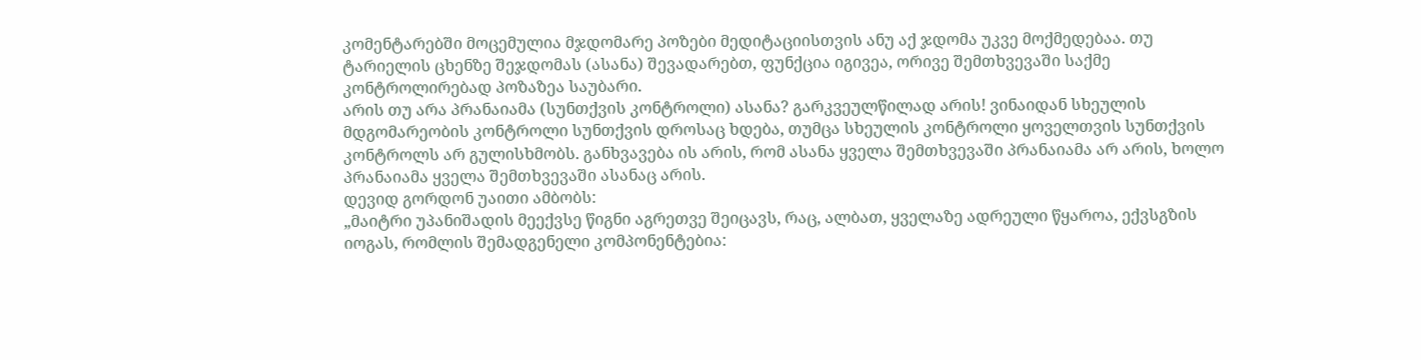კომენტარებში მოცემულია მჯდომარე პოზები მედიტაციისთვის ანუ აქ ჯდომა უკვე მოქმედებაა. თუ ტარიელის ცხენზე შეჯდომას (ასანა) შევადარებთ, ფუნქცია იგივეა, ორივე შემთხვევაში საქმე კონტროლირებად პოზაზეა საუბარი.
არის თუ არა პრანაიამა (სუნთქვის კონტროლი) ასანა? გარკვეულწილად არის! ვინაიდან სხეულის მდგომარეობის კონტროლი სუნთქვის დროსაც ხდება, თუმცა სხეულის კონტროლი ყოველთვის სუნთქვის კონტროლს არ გულისხმობს. განხვავება ის არის, რომ ასანა ყველა შემთხვევაში პრანაიამა არ არის, ხოლო პრანაიამა ყველა შემთხვევაში ასანაც არის.
დევიდ გორდონ უაითი ამბობს:
„მაიტრი უპანიშადის მეექვსე წიგნი აგრეთვე შეიცავს, რაც, ალბათ, ყველაზე ადრეული წყაროა, ექვსგზის იოგას, რომლის შემადგენელი კომპონენტებია: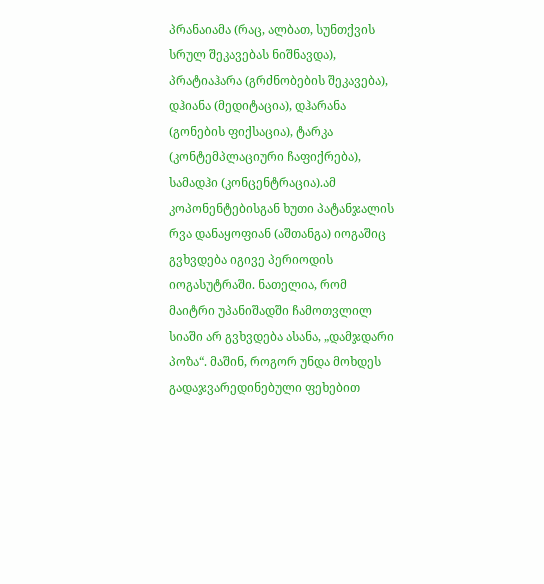პრანაიამა (რაც, ალბათ, სუნთქვის სრულ შეკავებას ნიშნავდა), პრატიაჰარა (გრძნობების შეკავება), დჰიანა (მედიტაცია), დჰარანა (გონების ფიქსაცია), ტარკა (კონტემპლაციური ჩაფიქრება), სამადჰი (კონცენტრაცია).ამ კოპონენტებისგან ხუთი პატანჯალის რვა დანაყოფიან (აშთანგა) იოგაშიც გვხვდება იგივე პერიოდის იოგასუტრაში. ნათელია, რომ მაიტრი უპანიშადში ჩამოთვლილ სიაში არ გვხვდება ასანა, „დამჯდარი პოზა“. მაშინ, როგორ უნდა მოხდეს გადაჯვარედინებული ფეხებით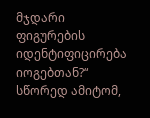მჯდარი ფიგურების იდენტიფიცირება იოგებთან?“
სწორედ ამიტომ,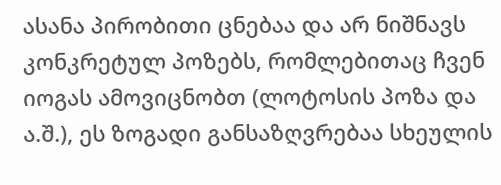ასანა პირობითი ცნებაა და არ ნიშნავს კონკრეტულ პოზებს, რომლებითაც ჩვენ იოგას ამოვიცნობთ (ლოტოსის პოზა და ა.შ.), ეს ზოგადი განსაზღვრებაა სხეულის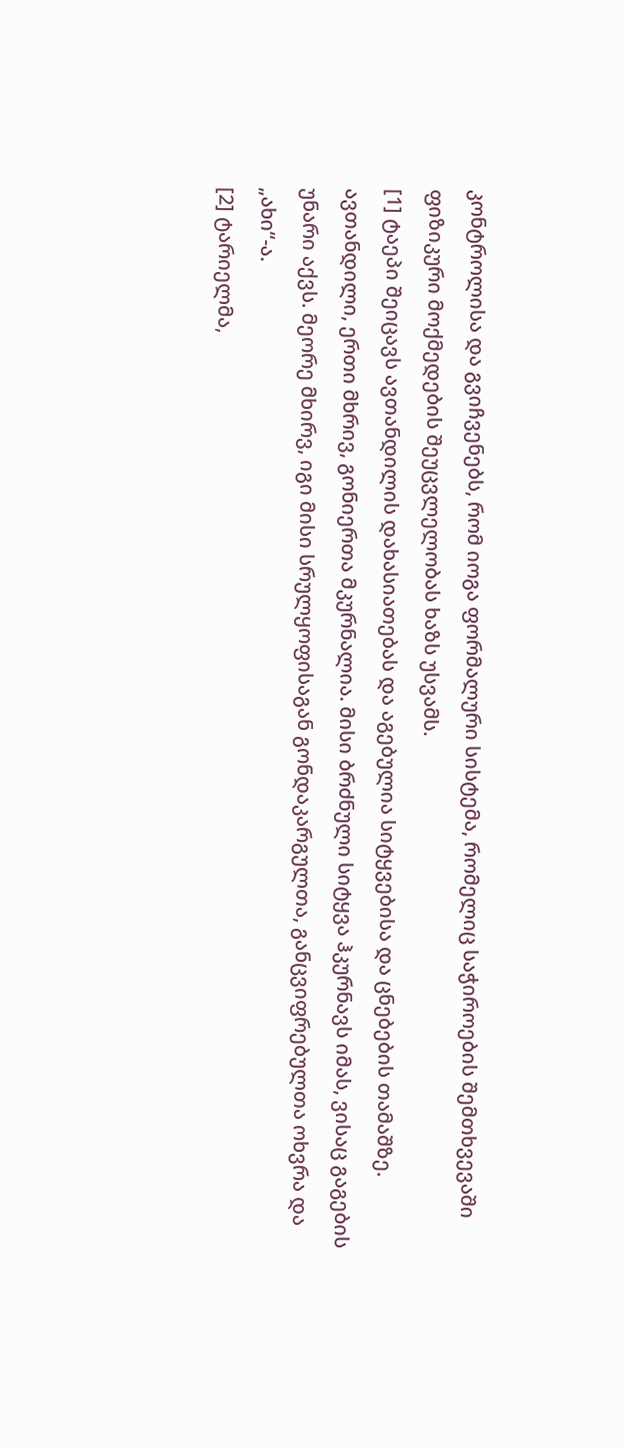კონტროლისა და გვიჩვენებს, რომ იოგა ფორმალური სისტემა, რომელიც საჭიროების შემთხვევაში ფიზიკური მოქმედების შეუცვლელობას ხაზს უსვამს.
[1] ტაეპი შეიცავს ავთანდილის დახასიათებას და აგებულია სიტყვებისა და ცნებების თამაშზე. ავთანდილი, ერთი მხრივ, გონიერთა მკურნალია. მისი ბრძნული სიტყვა ჰკურნავს იმას, ვისაც გაგების უნარი აქვს. მეორე მხირვ, იგი მისი სრულყოფისაგან გონდაკარგულთა, განცვიფრებულთა ოხვრა და „ახი“-ა.
[2] ტარიელმა,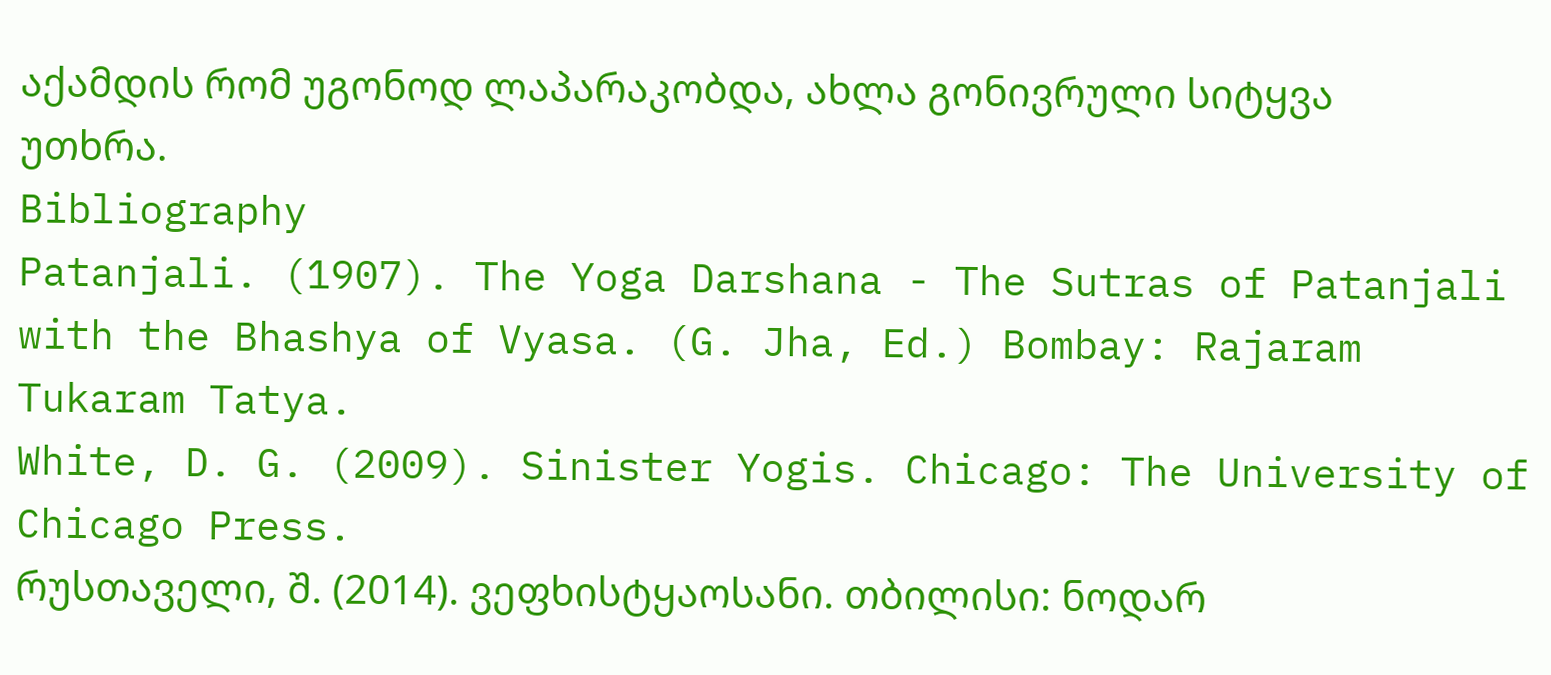აქამდის რომ უგონოდ ლაპარაკობდა, ახლა გონივრული სიტყვა უთხრა.
Bibliography
Patanjali. (1907). The Yoga Darshana - The Sutras of Patanjali with the Bhashya of Vyasa. (G. Jha, Ed.) Bombay: Rajaram Tukaram Tatya.
White, D. G. (2009). Sinister Yogis. Chicago: The University of Chicago Press.
რუსთაველი, შ. (2014). ვეფხისტყაოსანი. თბილისი: ნოდარ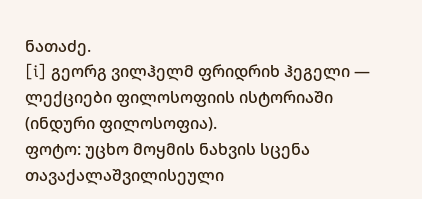ნათაძე.
[i] გეორგ ვილჰელმ ფრიდრიხ ჰეგელი — ლექციები ფილოსოფიის ისტორიაში (ინდური ფილოსოფია).
ფოტო: უცხო მოყმის ნახვის სცენა თავაქალაშვილისეული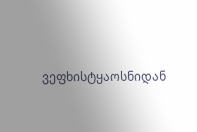ვეფხისტყაოსნიდან